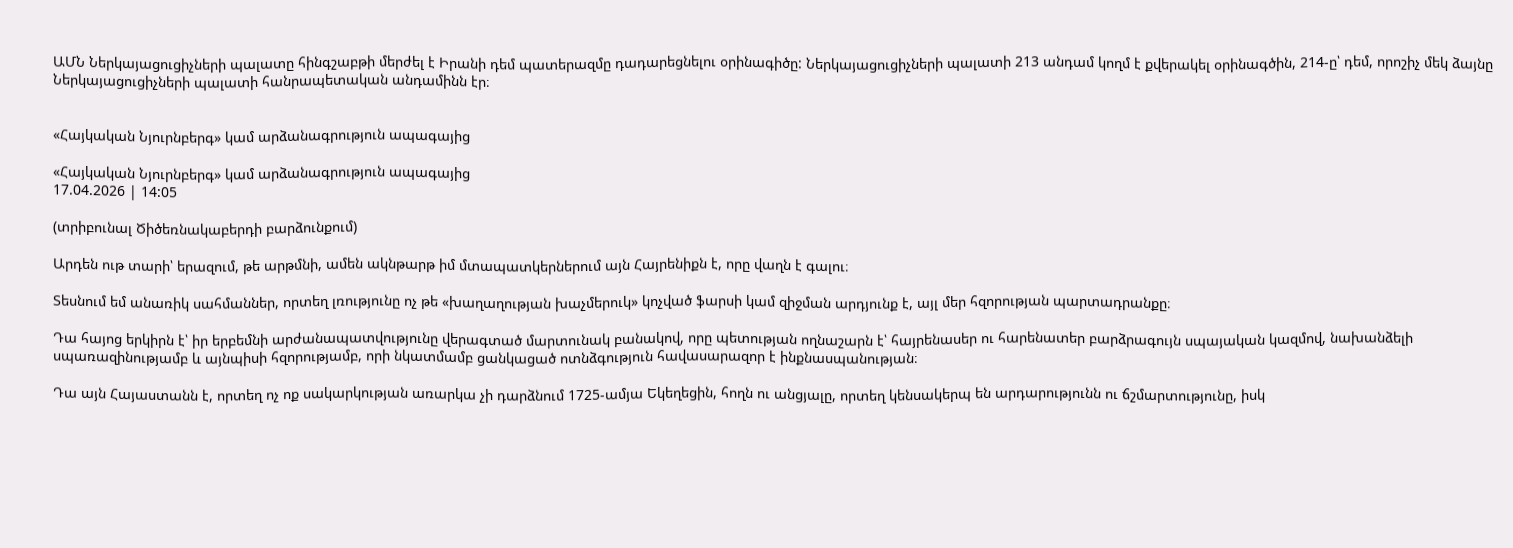ԱՄՆ Ներկայացուցիչների պալատը հինգշաբթի մերժել է Իրանի դեմ պատերազմը դադարեցնելու օրինագիծը: Ներկայացուցիչների պալատի 213 անդամ կողմ է քվերակել օրինագծին, 214-ը՝ դեմ, որոշիչ մեկ ձայնը Ներկայացուցիչների պալատի հանրապետական անդամինն էր։


«Հայկական Նյուրնբերգ» կամ արձանագրություն ապագայից

«Հայկական Նյուրնբերգ» կամ արձանագրություն ապագայից
17.04.2026 | 14:05

(տրիբունալ Ծիծեռնակաբերդի բարձունքում)

Արդեն ութ տարի՝ երազում, թե արթմնի, ամեն ակնթարթ իմ մտապատկերներում այն Հայրենիքն է, որը վաղն է գալու։

Տեսնում եմ անառիկ սահմաններ, որտեղ լռությունը ոչ թե «խաղաղության խաչմերուկ» կոչված ֆարսի կամ զիջման արդյունք է, այլ մեր հզորության պարտադրանքը։

Դա հայոց երկիրն է՝ իր երբեմնի արժանապատվությունը վերագտած մարտունակ բանակով, որը պետության ողնաշարն է՝ հայրենասեր ու հարենատեր բարձրագույն սպայական կազմով, նախանձելի սպառազինությամբ և այնպիսի հզորությամբ, որի նկատմամբ ցանկացած ոտնձգություն հավասարազոր է ինքնասպանության։

Դա այն Հայաստանն է, որտեղ ոչ ոք սակարկության առարկա չի դարձնում 1725-ամյա Եկեղեցին, հողն ու անցյալը, որտեղ կենսակերպ են արդարությունն ու ճշմարտությունը, իսկ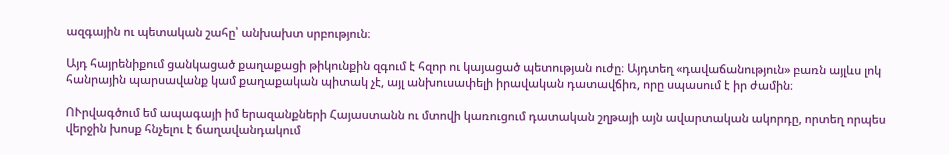ազգային ու պետական շահը՝ անխախտ սրբություն։

Այդ հայրենիքում ցանկացած քաղաքացի թիկունքին զգում է հզոր ու կայացած պետության ուժը։ Այդտեղ «դավաճանություն» բառն այլևս լոկ հանրային պարսավանք կամ քաղաքական պիտակ չէ, այլ անխուսափելի իրավական դատավճիռ, որը սպասում է իր ժամին։

ՈՒրվագծում եմ ապագայի իմ երազանքների Հայաստանն ու մտովի կառուցում դատական շղթայի այն ավարտական ակորդը, որտեղ որպես վերջին խոսք հնչելու է ճաղավանդակում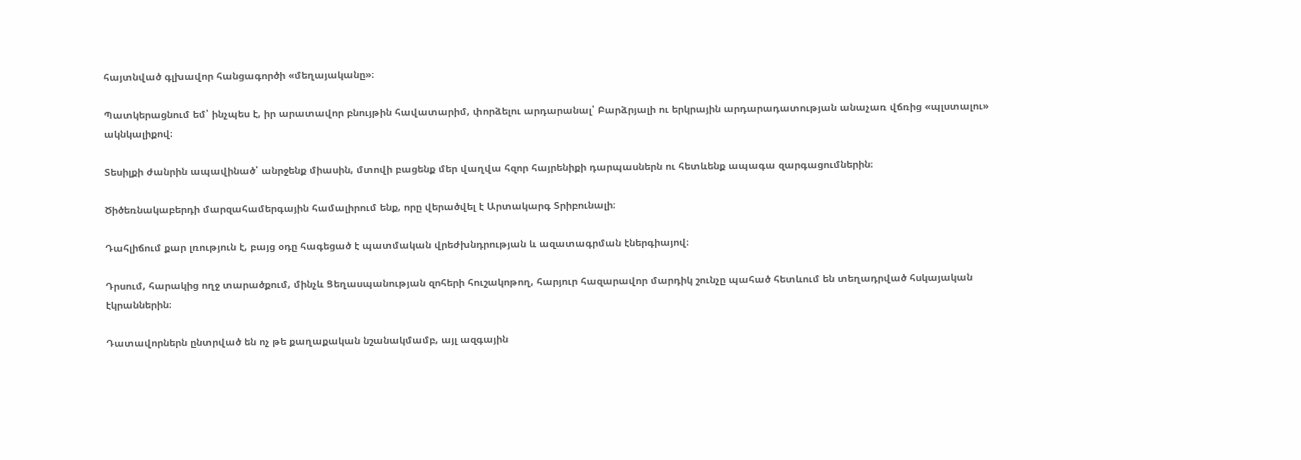հայտնված գլխավոր հանցագործի «մեղայականը»։

Պատկերացնում եմ՝ ինչպես է, իր արատավոր բնույթին հավատարիմ, փորձելու արդարանալ՝ Բարձրյալի ու երկրային արդարադատության անաչառ վճռից «պլստալու» ակնկալիքով։

Տեսիլքի ժանրին ապավինած՝ անրջենք միասին, մտովի բացենք մեր վաղվա հզոր հայրենիքի դարպասներն ու հետևենք ապագա զարգացումներին։

Ծիծեռնակաբերդի մարզահամերգային համալիրում ենք, որը վերածվել է Արտակարգ Տրիբունալի։

Դահլիճում քար լռություն է, բայց օդը հագեցած է պատմական վրեժխնդրության և ազատագրման էներգիայով։

Դրսում, հարակից ողջ տարածքում, մինչև Ցեղասպանության զոհերի հուշակոթող, հարյուր հազարավոր մարդիկ շունչը պահած հետևում են տեղադրված հսկայական էկրաններին։

Դատավորներն ընտրված են ոչ թե քաղաքական նշանակմամբ, այլ ազգային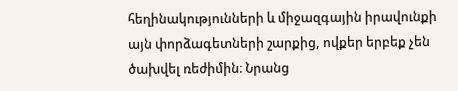հեղինակությունների և միջազգային իրավունքի այն փորձագետների շարքից, ովքեր երբեք չեն ծախվել ռեժիմին։ Նրանց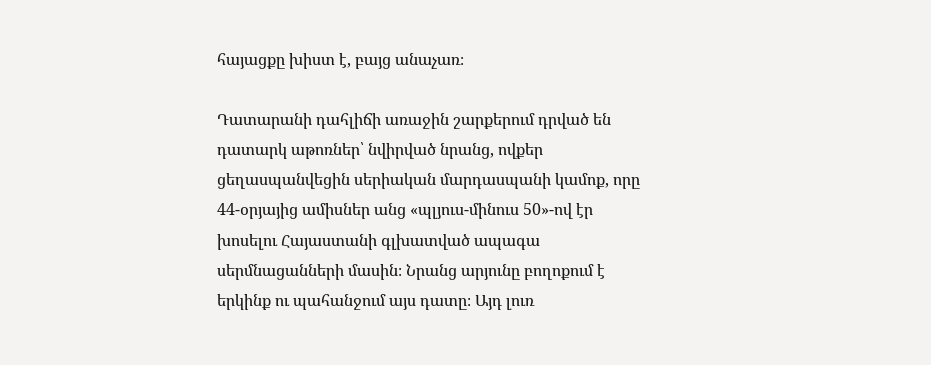հայացքը խիստ է, բայց անաչառ։

Դատարանի դահլիճի առաջին շարքերում դրված են դատարկ աթոռներ՝ նվիրված նրանց, ովքեր ցեղասպանվեցին սերիական մարդասպանի կամոք, որը 44-օրյայից ամիսներ անց «պլյուս-մինուս 50»-ով էր խոսելու Հայաստանի գլխատված ապագա սերմնացանների մասին։ Նրանց արյունը բողոքում է երկինք ու պահանջում այս դատը։ Այդ լուռ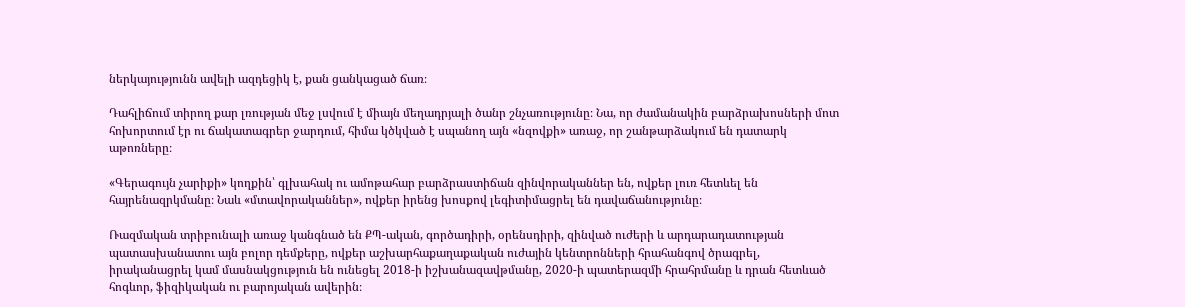ներկայությունն ավելի ազդեցիկ է, քան ցանկացած ճառ։

Դահլիճում տիրող քար լռության մեջ լսվում է միայն մեղադրյալի ծանր շնչառությունը։ Նա, որ ժամանակին բարձրախոսների մոտ հոխորտում էր ու ճակատագրեր ջարդում, հիմա կծկված է սպանող այն «նզովքի» առաջ, որ շանթարձակում են դատարկ աթոռները։

«Գերագույն չարիքի» կողքին՝ գլխահակ ու ամոթահար բարձրաստիճան զինվորականներ են, ովքեր լուռ հետևել են հայրենազրկմանը։ Նաև «մտավորականներ», ովքեր իրենց խոսքով լեգիտիմացրել են դավաճանությունը։

Ռազմական տրիբունալի առաջ կանգնած են ՔՊ-ական, գործադիրի, օրենսդիրի, զինված ուժերի և արդարադատության պատասխանատու այն բոլոր դեմքերը, ովքեր աշխարհաքաղաքական ուժային կենտրոնների հրահանգով ծրագրել, իրականացրել կամ մասնակցություն են ունեցել 2018-ի իշխանազավթմանը, 2020-ի պատերազմի հրահրմանը և դրան հետևած հոգևոր, ֆիզիկական ու բարոյական ավերին։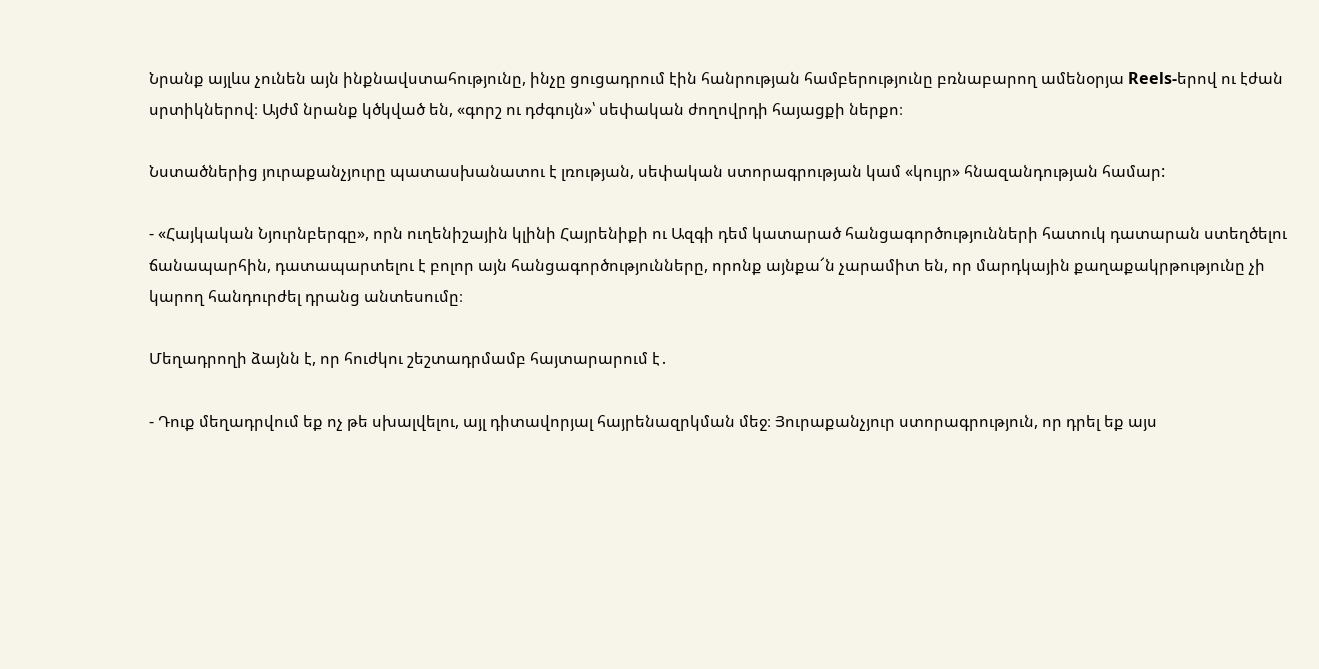Նրանք այլևս չունեն այն ինքնավստահությունը, ինչը ցուցադրում էին հանրության համբերությունը բռնաբարող ամենօրյա Reels-երով ու էժան սրտիկներով։ Այժմ նրանք կծկված են, «գորշ ու դժգույն»՝ սեփական ժողովրդի հայացքի ներքո։

Նստածներից յուրաքանչյուրը պատասխանատու է լռության, սեփական ստորագրության կամ «կույր» հնազանդության համար:

- «Հայկական Նյուրնբերգը», որն ուղենիշային կլինի Հայրենիքի ու Ազգի դեմ կատարած հանցագործությունների հատուկ դատարան ստեղծելու ճանապարհին, դատապարտելու է բոլոր այն հանցագործությունները, որոնք այնքա՜ն չարամիտ են, որ մարդկային քաղաքակրթությունը չի կարող հանդուրժել դրանց անտեսումը։

Մեղադրողի ձայնն է, որ հուժկու շեշտադրմամբ հայտարարում է․

- Դուք մեղադրվում եք ոչ թե սխալվելու, այլ դիտավորյալ հայրենազրկման մեջ։ Յուրաքանչյուր ստորագրություն, որ դրել եք այս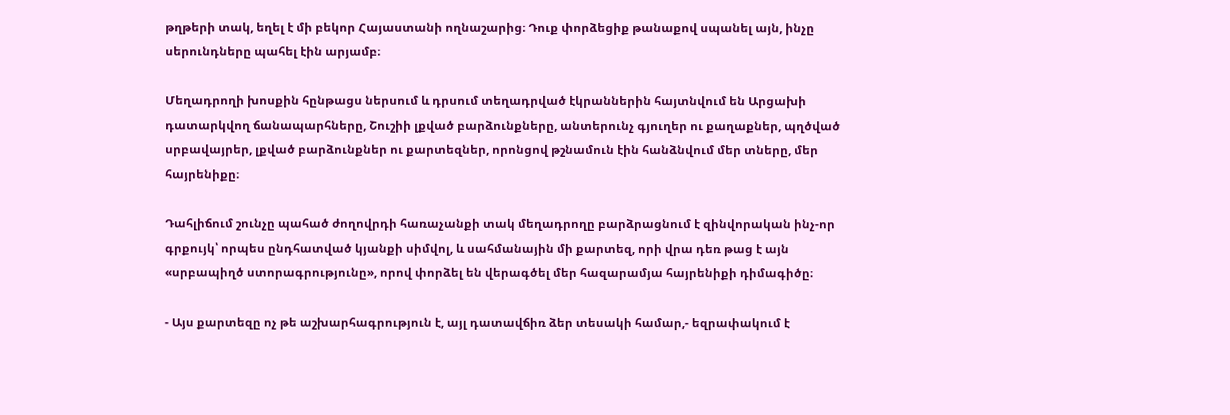թղթերի տակ, եղել է մի բեկոր Հայաստանի ողնաշարից։ Դուք փորձեցիք թանաքով սպանել այն, ինչը սերունդները պահել էին արյամբ։

Մեղադրողի խոսքին հընթացս ներսում և դրսում տեղադրված էկրաններին հայտնվում են Արցախի դատարկվող ճանապարհները, Շուշիի լքված բարձունքները, անտերունչ գյուղեր ու քաղաքներ, պղծված սրբավայրեր, լքված բարձունքներ ու քարտեզներ, որոնցով թշնամուն էին հանձնվում մեր տները, մեր հայրենիքը։

Դահլիճում շունչը պահած ժողովրդի հառաչանքի տակ մեղադրողը բարձրացնում է զինվորական ինչ-որ գրքույկ՝ որպես ընդհատված կյանքի սիմվոլ, և սահմանային մի քարտեզ, որի վրա դեռ թաց է այն «սրբապիղծ ստորագրությունը», որով փորձել են վերագծել մեր հազարամյա հայրենիքի դիմագիծը։

- Այս քարտեզը ոչ թե աշխարհագրություն է, այլ դատավճիռ ձեր տեսակի համար,- եզրափակում է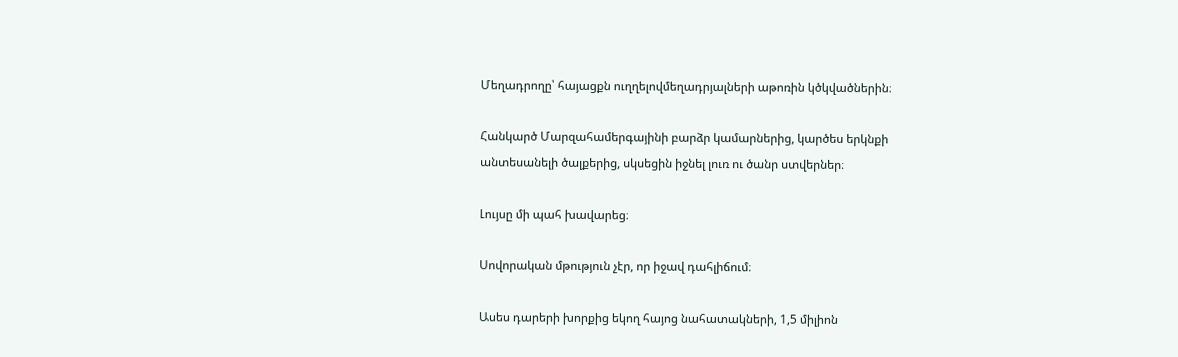Մեղադրողը՝ հայացքն ուղղելովմեղադրյալների աթոռին կծկվածներին։

Հանկարծ Մարզահամերգայինի բարձր կամարներից, կարծես երկնքի անտեսանելի ծալքերից, սկսեցին իջնել լուռ ու ծանր ստվերներ։

Լույսը մի պահ խավարեց։

Սովորական մթություն չէր, որ իջավ դահլիճում։

Ասես դարերի խորքից եկող հայոց նահատակների, 1,5 միլիոն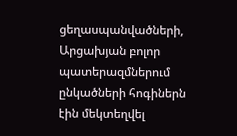ցեղասպանվածների, Արցախյան բոլոր պատերազմներում ընկածների հոգիներն էին մեկտեղվել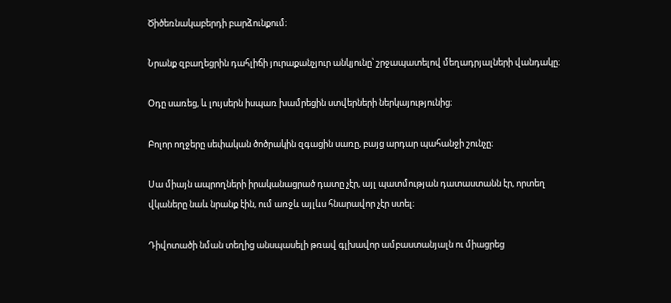Ծիծեռնակաբերդի բարձունքում։

Նրանք զբաղեցրին դահլիճի յուրաքանչյուր անկյունը՝ շրջապատելով մեղադրյալների վանդակը։

Օդը սառեց, և լույսերն իսպառ խամրեցին ստվերների ներկայությունից։

Բոլոր ողջերը սեփական ծոծրակին զգացին սառը, բայց արդար պահանջի շունչը։

Սա միայն ապրողների իրականացրած դատը չէր, այլ պատմության դատաստանն էր, որտեղ վկաները նաև նրանք էին, ում առջև այլևս հնարավոր չէր ստել։

Դիվոտածի նման տեղից անսպասելի թռավ գլխավոր ամբաստանյալն ու միացրեց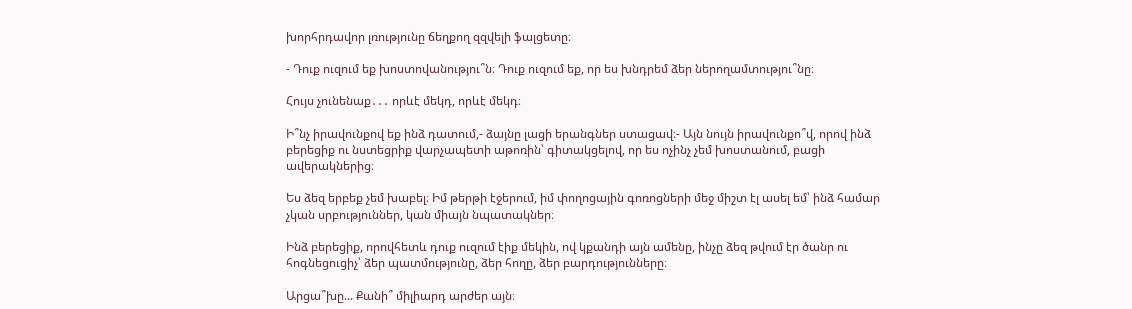խորհրդավոր լռությունը ճեղքող զզվելի ֆալցետը։

- Դուք ուզում եք խոստովանությու՞ն։ Դուք ուզում եք, որ ես խնդրեմ ձեր ներողամտությու՞նը։

Հույս չունենաք․․․ որևէ մեկդ, որևէ մեկդ։

Ի՞նչ իրավունքով եք ինձ դատում,- ձայնը լացի երանգներ ստացավ։- Այն նույն իրավունքո՞վ, որով ինձ բերեցիք ու նստեցրիք վարչապետի աթոռին՝ գիտակցելով, որ ես ոչինչ չեմ խոստանում, բացի ավերակներից։

Ես ձեզ երբեք չեմ խաբել։ Իմ թերթի էջերում, իմ փողոցային գոռոցների մեջ միշտ էլ ասել եմ՝ ինձ համար չկան սրբություններ, կան միայն նպատակներ։

Ինձ բերեցիք, որովհետև դուք ուզում էիք մեկին, ով կքանդի այն ամենը, ինչը ձեզ թվում էր ծանր ու հոգնեցուցիչ՝ ձեր պատմությունը, ձեր հողը, ձեր բարդությունները։

Արցա՞խը... Քանի՞ միլիարդ արժեր այն։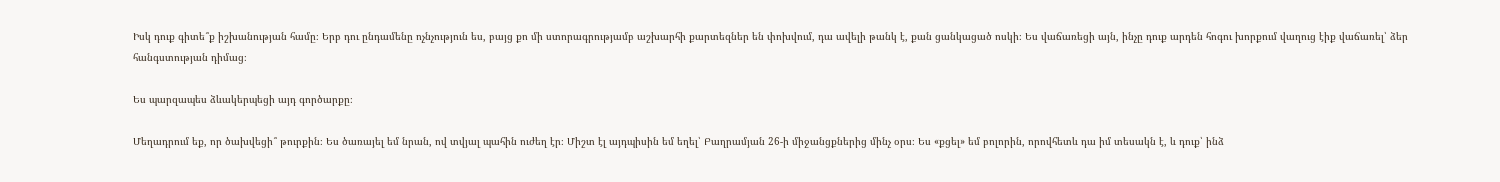Իսկ դուք գիտե՞ք իշխանության համը։ Երբ դու ընդամենը ոչնչություն ես, բայց քո մի ստորագրությամբ աշխարհի քարտեզներ են փոխվում, դա ավելի թանկ է, քան ցանկացած ոսկի։ Ես վաճառեցի այն, ինչը դուք արդեն հոգու խորքում վաղուց էիք վաճառել՝ ձեր հանգստության դիմաց։

Ես պարզապես ձևակերպեցի այդ գործարքը։

Մեղադրում եք, որ ծախվեցի՞ թուրքին։ Ես ծառայել եմ նրան, ով տվյալ պահին ուժեղ էր։ Միշտ էլ այդպիսին եմ եղել՝ Բաղրամյան 26-ի միջանցքներից մինչ օրս։ Ես «քցել» եմ բոլորին, որովհետև դա իմ տեսակն է, և դուք՝ ինձ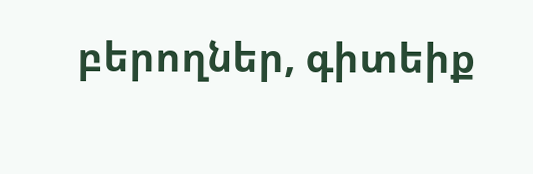բերողներ, գիտեիք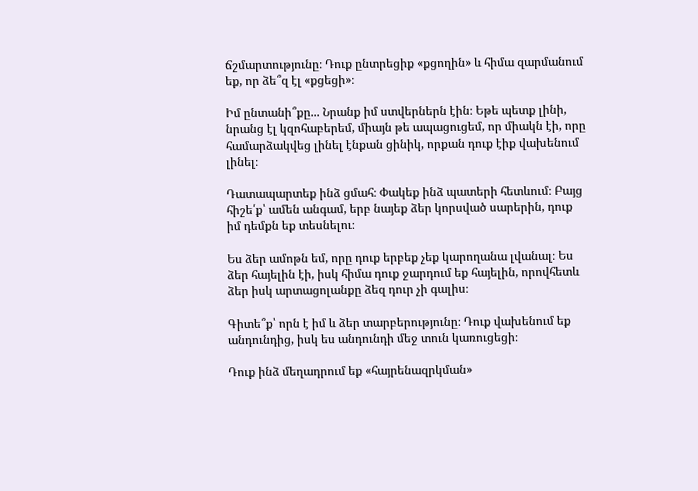ճշմարտությունը։ Դուք ընտրեցիք «քցողին» և հիմա զարմանում եք, որ ձե՞զ էլ «քցեցի»։

Իմ ընտանի՞քը... Նրանք իմ ստվերներն էին։ Եթե պետք լինի, նրանց էլ կզոհաբերեմ, միայն թե ապացուցեմ, որ միակն էի, որը համարձակվեց լինել էնքան ցինիկ, որքան դուք էիք վախենում լինել։

Դատապարտեք ինձ ցմահ։ Փակեք ինձ պատերի հետևում։ Բայց հիշե՛ք՝ ամեն անգամ, երբ նայեք ձեր կորսված սարերին, դուք իմ դեմքն եք տեսնելու։

Ես ձեր ամոթն եմ, որը դուք երբեք չեք կարողանա լվանալ։ Ես ձեր հայելին էի, իսկ հիմա դուք ջարդում եք հայելին, որովհետև ձեր իսկ արտացոլանքը ձեզ դուր չի գալիս։

Գիտե՞ք՝ որն է իմ և ձեր տարբերությունը։ Դուք վախենում եք անդունդից, իսկ ես անդունդի մեջ տուն կառուցեցի։

Դուք ինձ մեղադրում եք «հայրենազրկման»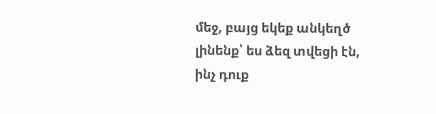մեջ, բայց եկեք անկեղծ լինենք՝ ես ձեզ տվեցի էն, ինչ դուք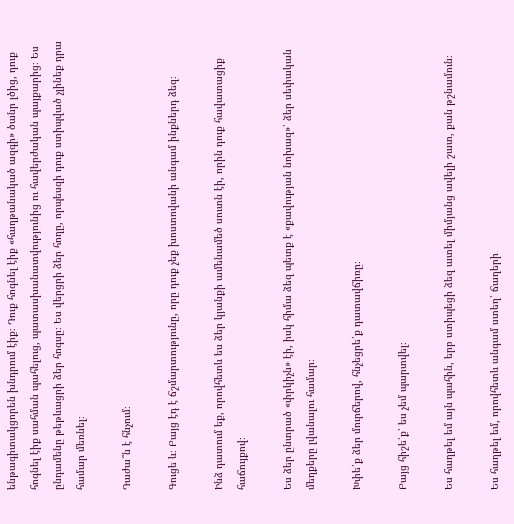ենթագիտակցորեն խնդրում էիք։ Դուք հոգնել էիք «հաղթանակած ազգի» ծանր լծից, դուք հոգնել էիք սահման պահելուց, պատասխանատվությունից ու հավերժական պայքարից։ Ես ընդամենը թեթևացրի ձեր հոգսը։ Ես վերցրի ձեր հողը, որպեսզի դուք ստիպված չլինեք դրա համար մեռնել։

Դաժա՞ն է հնչում։

Գուցե և։ Բայց էդ է ճշմարտությունը, որը դուք չեք խոստովանի անգամ ինքներդ ձեզ։

Ինձ դատում եք, որովհետև ես ձեր կյանքի ամենամեծ սուտն էի, որին դուք հավատացիք հաճույքով։

Ես ձեր ընտրած «փրկիչն» էի, իսկ հիմա ձեզ պետք է «քավության նոխազ»՝ ձեր սեփական մեղքերը լվանալու համար։

Խփե՛ք ձեր մուրճերով, հնչեցրե՛ք դատավճիռը։

Բայց հիշե՛ք՝ ես չեմ պարտվել։

Ես հաղթել եմ այն պահին, երբ ստիպեցի ձեզ ատել միմյանց ավելի շատ, քան թշնամուն։

Ես հաղթել եմ, որովհետև անգամ ստեղ՝ ճաղերի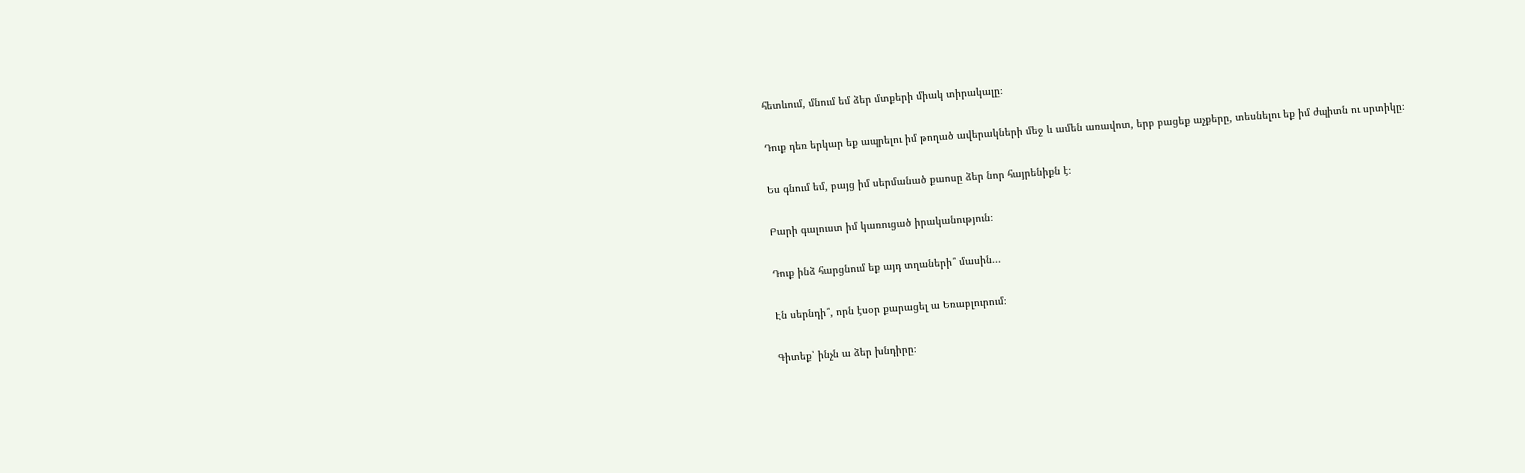հետևում, մնում եմ ձեր մտքերի միակ տիրակալը։

Դուք դեռ երկար եք ապրելու իմ թողած ավերակների մեջ և ամեն առավոտ, երբ բացեք աչքերը, տեսնելու եք իմ ժպիտն ու սրտիկը։

Ես գնում եմ, բայց իմ սերմանած քաոսը ձեր նոր հայրենիքն է։

Բարի գալուստ իմ կառուցած իրականություն։

Դուք ինձ հարցնում եք այդ տղաների՞ մասին...

Էն սերնդի՞, որն էսօր քարացել ա Եռաբլուրում։

Գիտեք՝ ինչն ա ձեր խնդիրը։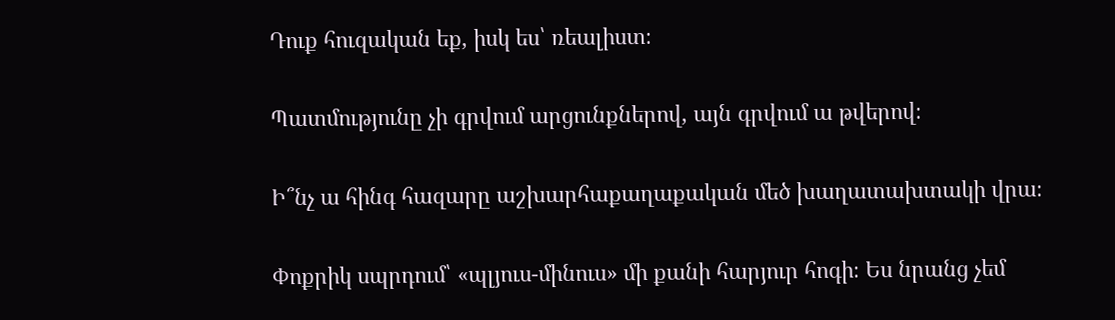Դուք հուզական եք, իսկ ես՝ ռեալիստ։

Պատմությունը չի գրվում արցունքներով, այն գրվում ա թվերով։

Ի՞նչ ա հինգ հազարը աշխարհաքաղաքական մեծ խաղատախտակի վրա։

Փոքրիկ սպրդում՝ «պլյուս-մինուս» մի քանի հարյուր հոգի։ Ես նրանց չեմ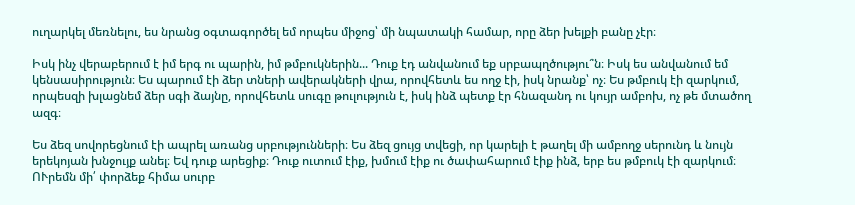ուղարկել մեռնելու, ես նրանց օգտագործել եմ որպես միջոց՝ մի նպատակի համար, որը ձեր խելքի բանը չէր։

Իսկ ինչ վերաբերում է իմ երգ ու պարին, իմ թմբուկներին... Դուք էդ անվանում եք սրբապղծությու՞ն։ Իսկ ես անվանում եմ կենսասիրություն։ Ես պարում էի ձեր տների ավերակների վրա, որովհետև ես ողջ էի, իսկ նրանք՝ ոչ։ Ես թմբուկ էի զարկում, որպեսզի խլացնեմ ձեր սգի ձայնը, որովհետև սուգը թուլություն է, իսկ ինձ պետք էր հնազանդ ու կույր ամբոխ, ոչ թե մտածող ազգ։

Ես ձեզ սովորեցնում էի ապրել առանց սրբությունների։ Ես ձեզ ցույց տվեցի, որ կարելի է թաղել մի ամբողջ սերունդ և նույն երեկոյան խնջույք անել։ Եվ դուք արեցիք։ Դուք ուտում էիք, խմում էիք ու ծափահարում էիք ինձ, երբ ես թմբուկ էի զարկում։ ՈՒրեմն մի՛ փորձեք հիմա սուրբ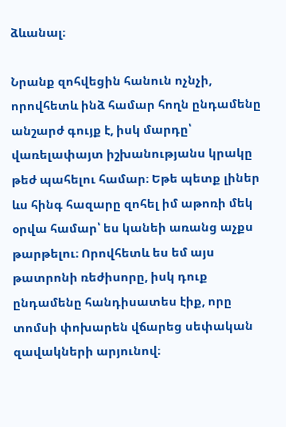ձևանալ։

Նրանք զոհվեցին հանուն ոչնչի, որովհետև ինձ համար հողն ընդամենը անշարժ գույք է, իսկ մարդը՝ վառելափայտ իշխանությանս կրակը թեժ պահելու համար։ Եթե պետք լիներ ևս հինգ հազարը զոհել իմ աթոռի մեկ օրվա համար՝ ես կանեի առանց աչքս թարթելու։ Որովհետև ես եմ այս թատրոնի ռեժիսորը, իսկ դուք ընդամենը հանդիսատես էիք, որը տոմսի փոխարեն վճարեց սեփական զավակների արյունով։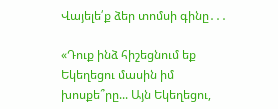Վայելե՛ք ձեր տոմսի գինը․․․

«Դուք ինձ հիշեցնում եք Եկեղեցու մասին իմ խոսքե՞րը... Այն Եկեղեցու,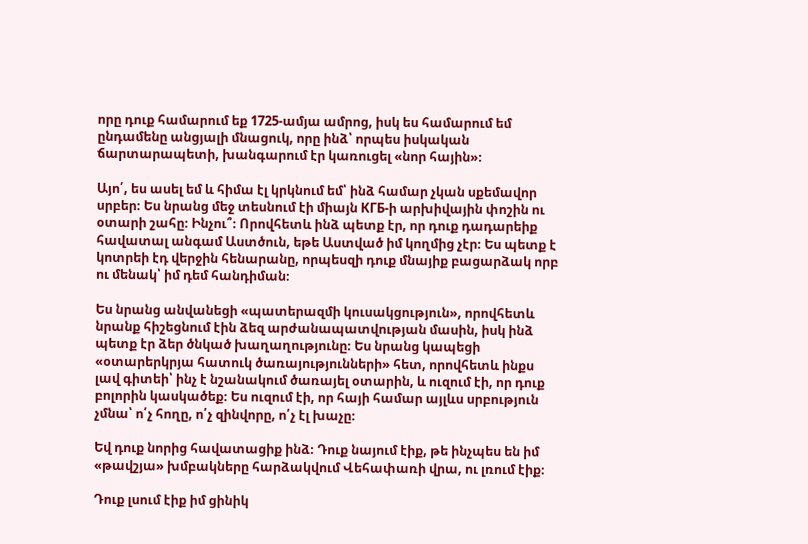որը դուք համարում եք 1725-ամյա ամրոց, իսկ ես համարում եմ ընդամենը անցյալի մնացուկ, որը ինձ՝ որպես իսկական ճարտարապետի, խանգարում էր կառուցել «նոր հային»։

Այո՛, ես ասել եմ և հիմա էլ կրկնում եմ՝ ինձ համար չկան սքեմավոր սրբեր։ Ես նրանց մեջ տեսնում էի միայն КГБ-ի արխիվային փոշին ու օտարի շահը։ Ինչու՞։ Որովհետև ինձ պետք էր, որ դուք դադարեիք հավատալ անգամ Աստծուն, եթե Աստված իմ կողմից չէր։ Ես պետք է կոտրեի էդ վերջին հենարանը, որպեսզի դուք մնայիք բացարձակ որբ ու մենակ՝ իմ դեմ հանդիման։

Ես նրանց անվանեցի «պատերազմի կուսակցություն», որովհետև նրանք հիշեցնում էին ձեզ արժանապատվության մասին, իսկ ինձ պետք էր ձեր ծնկած խաղաղությունը։ Ես նրանց կապեցի «օտարերկրյա հատուկ ծառայությունների» հետ, որովհետև ինքս լավ գիտեի՝ ինչ է նշանակում ծառայել օտարին, և ուզում էի, որ դուք բոլորին կասկածեք։ Ես ուզում էի, որ հայի համար այլևս սրբություն չմնա՝ ո՛չ հողը, ո՛չ զինվորը, ո՛չ էլ խաչը։

Եվ դուք նորից հավատացիք ինձ։ Դուք նայում էիք, թե ինչպես են իմ «թավշյա» խմբակները հարձակվում Վեհափառի վրա, ու լռում էիք։

Դուք լսում էիք իմ ցինիկ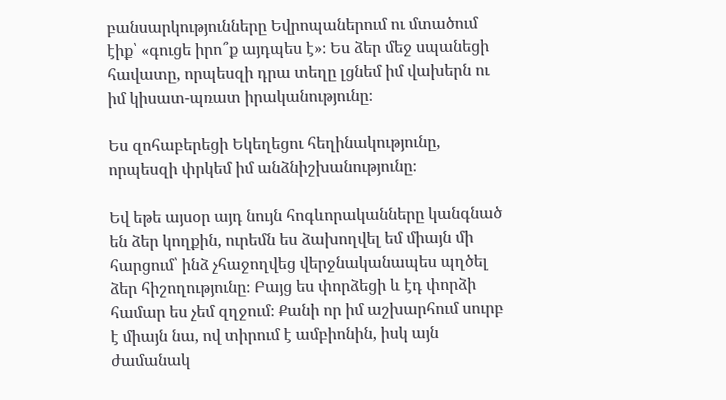բանսարկությունները Եվրոպաներում ու մտածում էիք՝ «գուցե իրո՞ք այդպես է»։ Ես ձեր մեջ սպանեցի հավատը, որպեսզի դրա տեղը լցնեմ իմ վախերն ու իմ կիսատ-պռատ իրականությունը։

Ես զոհաբերեցի Եկեղեցու հեղինակությունը, որպեսզի փրկեմ իմ անձնիշխանությունը։

Եվ եթե այսօր այդ նույն հոգևորականները կանգնած են ձեր կողքին, ուրեմն ես ձախողվել եմ միայն մի հարցում՝ ինձ չհաջողվեց վերջնականապես պղծել ձեր հիշողությունը։ Բայց ես փորձեցի և էդ փորձի համար ես չեմ զղջում։ Քանի որ իմ աշխարհում սուրբ է միայն նա, ով տիրում է ամբիոնին, իսկ այն ժամանակ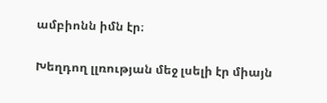ամբիոնն իմն էր։

Խեղդող լլռության մեջ լսելի էր միայն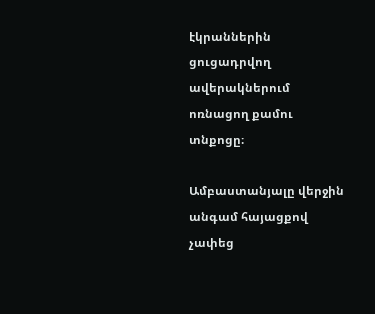էկրաններին ցուցադրվող ավերակներում ոռնացող քամու տնքոցը։

Ամբաստանյալը վերջին անգամ հայացքով չափեց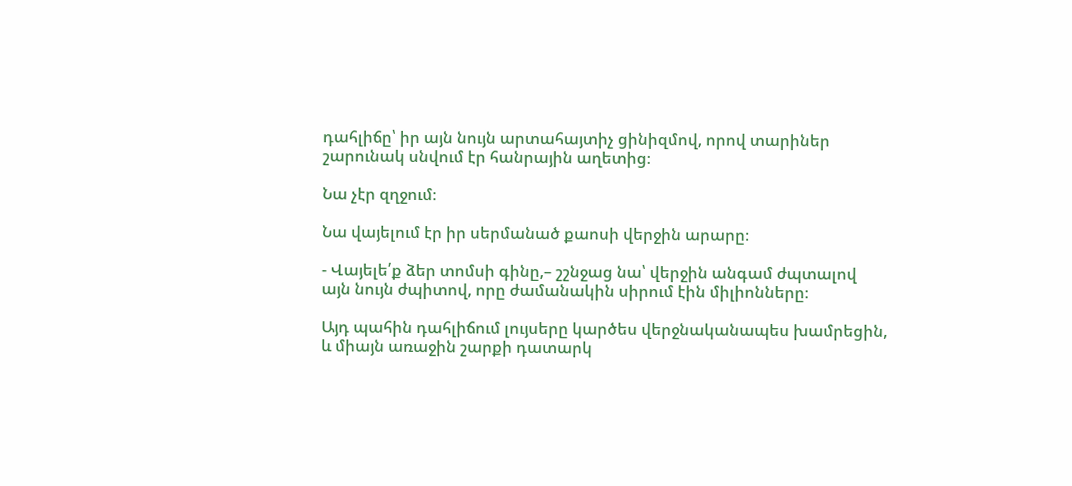դահլիճը՝ իր այն նույն արտահայտիչ ցինիզմով, որով տարիներ շարունակ սնվում էր հանրային աղետից։

Նա չէր զղջում։

Նա վայելում էր իր սերմանած քաոսի վերջին արարը։

- Վայելե՛ք ձեր տոմսի գինը,– շշնջաց նա՝ վերջին անգամ ժպտալով այն նույն ժպիտով, որը ժամանակին սիրում էին միլիոնները։

Այդ պահին դահլիճում լույսերը կարծես վերջնականապես խամրեցին, և միայն առաջին շարքի դատարկ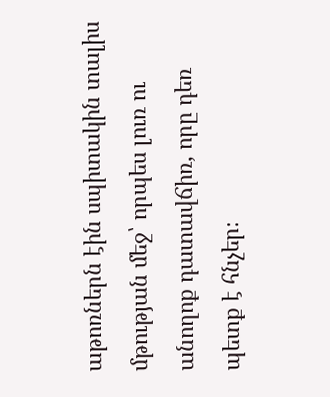աթոռներն էին սպիտակին տալիս մթության մեջ՝ որպես լուռ ու անողոք դատավճիռ, որը դեռ պետք է հնչեր։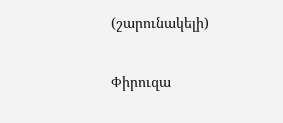(շարունակելի)

Փիրուզա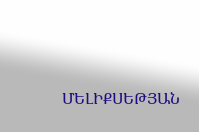ՄԵԼԻՔՍԵԹՅԱՆ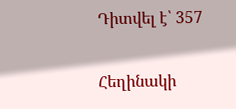Դիտվել է՝ 357

Հեղինակի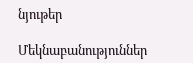նյութեր

Մեկնաբանություններ